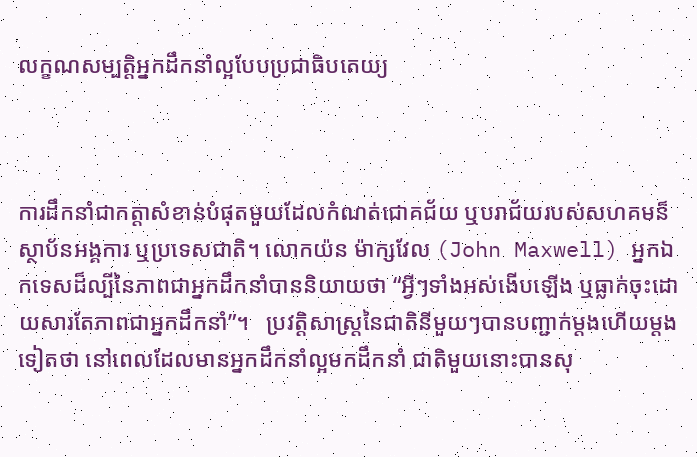លក្ខណសម្បត្តិអ្នកដឹកនាំល្អបែបប្រជាធិបតេយ្យ



ការដឹកនាំជាកត្តាសំខាន់បំផុតមួយដែលកំណត់ជោគជ័យ ឬបរាជ័យរបស់សហគមន៏ ស្ថាប័នអង្គការ ឬប្រទេសជាតិ។ លោកយ៉ន ម៉ាក្សវែល (John Maxwell) អ្នកឯកទេសដ៏ល្បីនៃភាពជាអ្នកដឹកនាំបាននិយាយថា “អ្វីៗទាំងអស់ងើបឡើង ឬធ្លាក់ចុះដោយសារតែភាពជាអ្នកដឹកនាំ”។   ប្រវត្តិសាស្រ្តនៃជាតិនីមួយៗបានបញ្ជាក់ម្តងហើយម្តងទៀតថា នៅពេលដែលមានអ្នកដឹកនាំល្អមកដឹកនាំ ជាតិមួយនោះបានសុ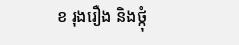ខ រុងរឿង និងថ្កុំ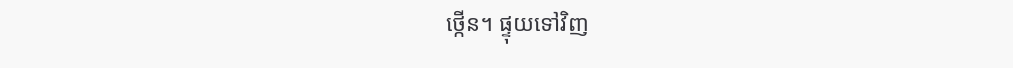ថ្កើន។ ផ្ទុយទៅវិញ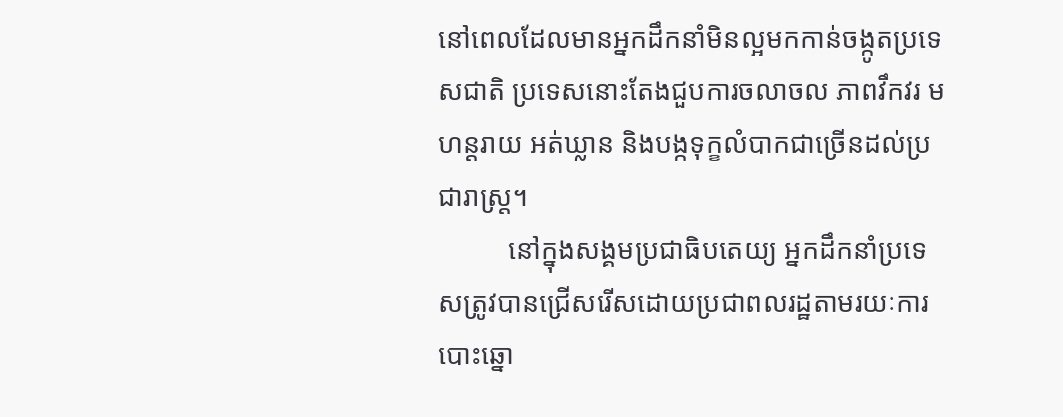នៅពេលដែលមានអ្នកដឹកនាំមិនល្អមកកាន់ចង្កូតប្រទេសជាតិ ប្រទេសនោះតែងជួបការចលាចល ភាពវឹកវរ មហន្តរាយ អត់ឃ្លាន និងបង្កទុក្ខលំបាកជាច្រើនដល់ប្រជារាស្រ្ត។
          នៅក្នុងសង្គមប្រជាធិបតេយ្យ អ្នកដឹកនាំប្រទេសត្រូវបានជ្រើសរើសដោយប្រជាពលរដ្ឋតាមរយៈការបោះឆ្នោ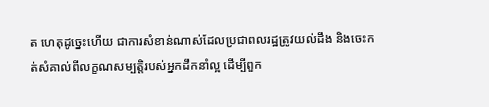ត ហេតុដូច្នេះហើយ ជាការសំខាន់ណាស់ដែលប្រជាពលរដ្ឋត្រូវយល់ដឹង និងចេះកត់សំគាល់ពីលក្ខណសម្បត្តិរបស់អ្នកដឹកនាំល្អ ដើម្បីពួក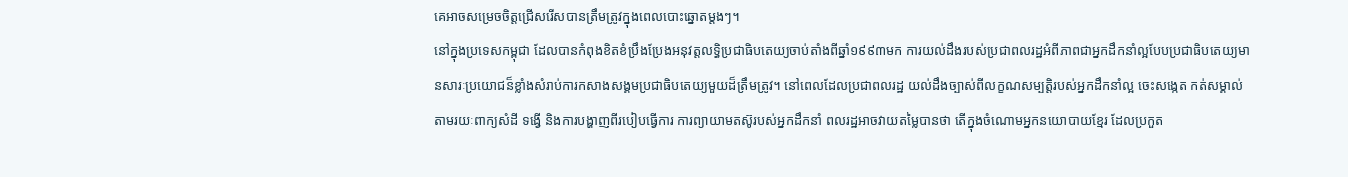គេអាចសម្រេចចិត្តជ្រើសរើសបានត្រឹមត្រូវក្នុងពេលបោះឆ្នោតម្តងៗ។
នៅក្នុងប្រទេសកម្ពុជា ដែលបានកំពុងខិតខំប្រឹងប្រែងអនុវត្តលទ្ធិប្រជាធិបតេយ្យចាប់តាំងពីឆ្នាំ១៩៩៣មក ការយល់ដឹងរបស់ប្រជាពលរដ្ឋអំពីភាពជាអ្នកដឹកនាំល្អបែបប្រជាធិបតេយ្យមានសារៈប្រយោជន៏ខ្លាំងសំរាប់ការកសាងសង្គមប្រជាធិបតេយ្យមួយដ៏ត្រឹមត្រូវ។ នៅពេលដែលប្រជាពលរដ្ឋ យល់ដឹងច្បាស់ពីលក្ខណសម្បត្តិរបស់អ្នកដឹកនាំល្អ ចេះសង្កេត កត់សម្គាល់តាមរយៈពាក្យសំដី ទង្វើ និងការបង្ហាញពីរបៀបធ្វើការ ការព្យាយាមតស៊ូរបស់អ្នកដឹកនាំ ពលរដ្ឋអាចវាយតម្លៃបានថា តើក្នុងចំណោមអ្នកនយោបាយខ្មែរ ដែលប្រកួត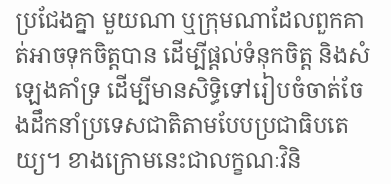ប្រជែងគ្នា មួយណា ឬក្រុមណាដែលពួកគាត់អាចទុកចិត្តបាន ដើម្បីផ្តល់ទំនុកចិត្ត និងសំឡេងគាំទ្រ ដើម្បីមានសិទ្ធិទៅរៀបចំចាត់ចែងដឹកនាំប្រទេសជាតិតាមបែបប្រជាធិបតេយ្យ។ ខាងក្រោមនេះជាលក្ខណៈវិនិ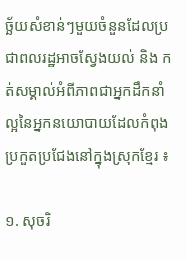ច្ឆ័យសំខាន់ៗមួយចំនួនដែលប្រជាពលរដ្ឋអាចស្វែងយល់ និង កត់សម្គាល់អំពីភាពជាអ្នកដឹកនាំល្អនៃអ្នកនយោបាយដែលកំពុងប្រកួតប្រជែងនៅក្នុងស្រុកខ្មែរ ៖

១. សុចរិ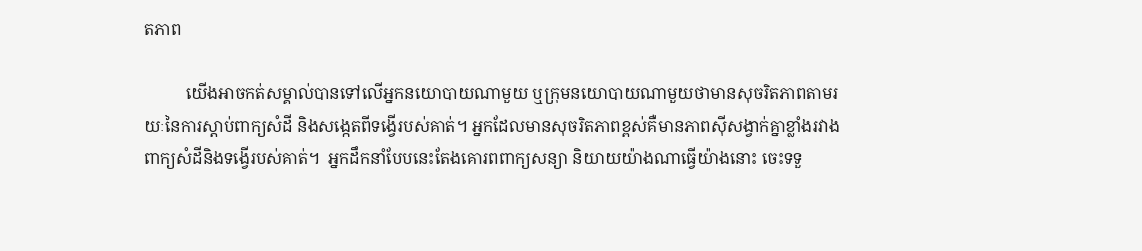តភាព

          យើងអាចកត់សម្គាល់បានទៅលើអ្នកនយោបាយណាមួយ ឬក្រុមនយោបាយណាមួយថាមានសុចរិតភាពតាមរយៈនៃការស្តាប់ពាក្យសំដី និងសង្កេតពីទង្វើរបស់គាត់។ អ្នកដែលមានសុចរិតភាពខ្ពស់គឺមានភាពស៊ីសង្វាក់គ្នាខ្លាំងរវាងពាក្យសំដីនិងទង្វើរបស់គាត់។  អ្នកដឹកនាំបែបនេះតែងគោរពពាក្យសន្យា និយាយយ៉ាងណាធ្វើយ៉ាងនោះ ចេះទទួ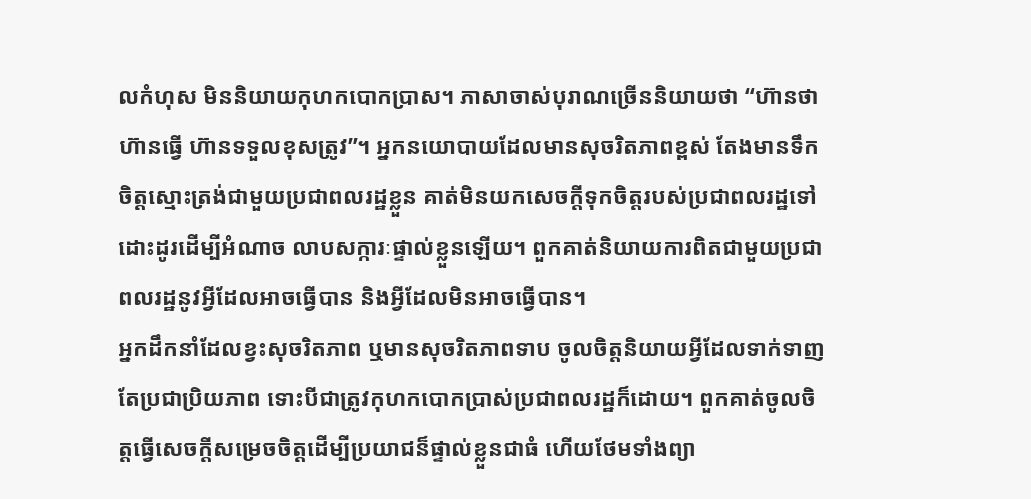លកំហុស មិននិយាយកុហកបោកប្រាស។ ភាសាចាស់បុរាណច្រើននិយាយថា “ហ៊ានថា ហ៊ានធ្វើ ហ៊ានទទួលខុសត្រូវ”។ អ្នកនយោបាយដែលមានសុចរិតភាពខ្ពស់ តែងមានទឹកចិត្តស្មោះត្រង់ជាមួយប្រជាពលរដ្ឋខ្លួន គាត់មិនយកសេចក្តីទុកចិត្តរបស់ប្រជាពលរដ្ឋទៅដោះដូរដើម្បីអំណាច លាបសក្ការៈផ្ទាល់ខ្លួនឡើយ។ ពួកគាត់និយាយការពិតជាមួយប្រជាពលរដ្ឋនូវអ្វីដែលអាចធ្វើបាន និងអ្វីដែលមិនអាចធ្វើបាន។
អ្នកដឹកនាំដែលខ្វះសុចរិតភាព ឬមានសុចរិតភាពទាប ចូលចិត្តនិយាយអ្វីដែលទាក់ទាញតែប្រជាប្រិយភាព ទោះបីជាត្រូវកុហកបោកប្រាស់ប្រជាពលរដ្ឋក៏ដោយ។ ពួកគាត់ចូលចិត្តធ្វើសេចក្តីសម្រេចចិត្តដើម្បីប្រយាជន៏ផ្ទាល់ខ្លួនជាធំ ហើយថែមទាំងព្យា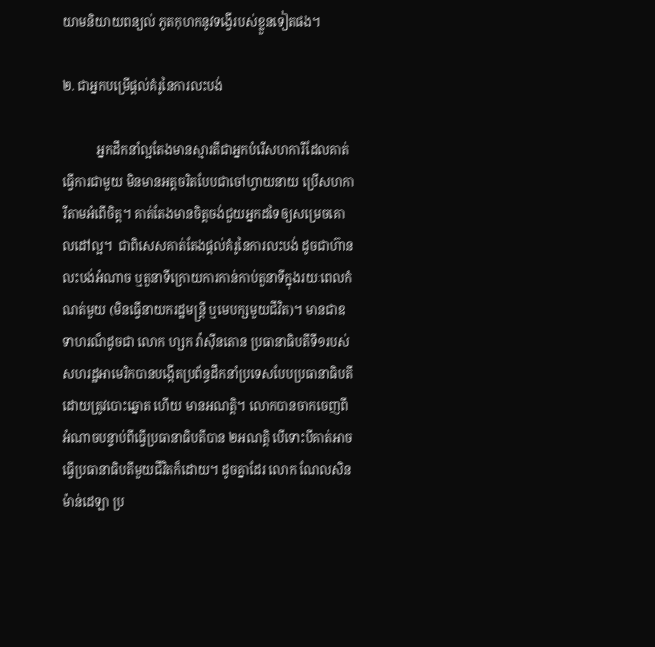យាមនិយាយពន្យល់ ភូតកុហកនូវទង្វើរបស់ខ្លួនទៀតផង។

២. ជាអ្នកបម្រើផ្តល់គំរូនៃការលះបង់

           អ្នកដឹកនាំល្អតែងមានស្មារតីជាអ្នកបំរើសហការីដែលគាត់ធ្វើការជាមួយ មិនមានអត្តចរិតបែបជាចៅហ្វាយនាយ ប្រើសហការីតាមអំពើចិត្ត។ គាត់តែងមានចិត្តចង់ជួយអ្នកដទៃឲ្យសម្រេចគោលដៅល្អ។  ជាពិសេសគាត់តែងផ្តល់គំរូនៃការលះបង់ ដូចជាហ៊ានលះបង់អំណាច ឬតួនាទីក្រោយការកាន់កាប់តួនាទីក្នុងរយៈពេលកំណត់មួយ (មិនធ្វើនាយករដ្ឋមន្រ្តី ឬមេបក្សមួយជីវិត)។ មានជាឧទាហរណ៏ដូចជា លោក ហ្សក វ៉ាស៊ីនតោន ប្រធានាធិបតីទី១របស់សហរដ្ឋអាមេរិកបានបង្កើតប្រព័ន្ធដឹកនាំប្រទេសបែបប្រធានាធិបតី ដោយត្រូវបោះឆ្នោត ហើយ មានអណត្តិ។ លោកបានចាកចេញពីអំណាចបន្ទាប់ពីធ្វើប្រធានាធិបតីបាន ២អណត្តិ បើទោះបីគាត់អាចធ្វើប្រធានាធិបតីមួយជីវិតក៏ដោយ។ ដូចគ្នាដែរ លោក ណែលសិន ម៉ាន់ដេឡា ប្រ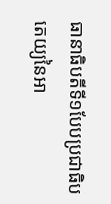ធានាធិបតីទី១បែបប្រជាធិបតេយ្យនៃអា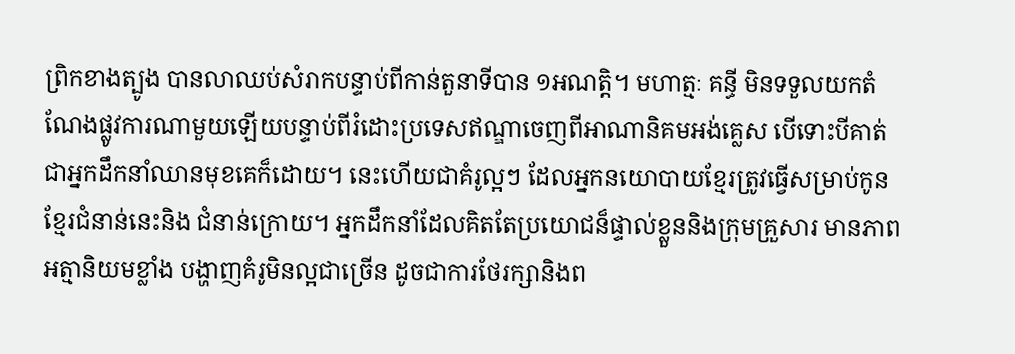ព្រិកខាងត្បូង បានលាឈប់សំរាកបន្ទាប់ពីកាន់តួនាទីបាន ១អណត្តិ។ មហាត្មៈ គន្ធី មិនទទួលយកតំណែងផ្លូវការណាមួយឡើយបន្ទាប់ពីរំដោះប្រទេសឥណ្ឌាចេញពីអាណានិគមអង់គ្លេស បើទោះបីគាត់ជាអ្នកដឹកនាំឈានមុខគេក៏ដោយ។ នេះហើយជាគំរូល្អៗ ដែលអ្នកនយោបាយខ្មែរត្រូវធ្វើសម្រាប់កូនខ្មែរជំនាន់នេះនិង ជំនាន់ក្រោយ។ អ្នកដឹកនាំដែលគិតតែប្រយោជន៏ផ្ទាល់ខ្លួននិងក្រុមគ្រួសារ មានភាពអត្មានិយមខ្លាំង បង្ហាញគំរូមិនល្អជាច្រើន ដូចជាការថែរក្សានិងព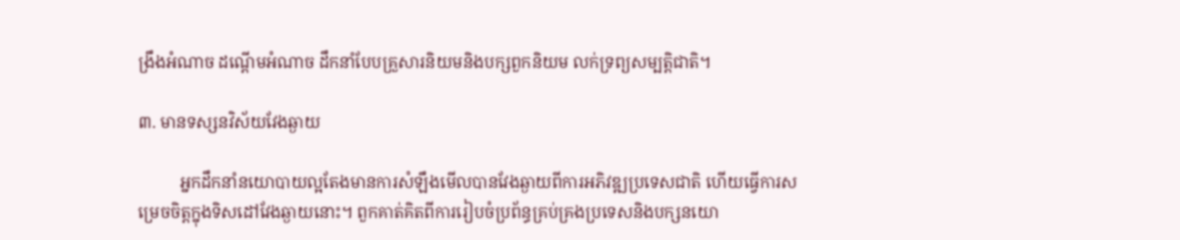ង្រឹងអំណាច ដណ្តើមអំណាច ដឹកនាំបែបគ្រួសារនិយមនិងបក្សពួកនិយម លក់ទ្រព្យសម្បត្តិជាតិ។

៣. មានទស្សនវិស័យវែងឆ្ងាយ

          អ្នកដឹកនាំនយោបាយល្អតែងមានការសំឡឹងមើលបានវែងឆ្ងាយពីការអភិវឌ្ឍប្រទេសជាតិ ហើយធ្វើការសម្រេចចិត្តក្នុងទិសដៅវែងឆ្ងាយនោះ។ ពួកគាត់គិតពីការរៀបចំប្រព័ន្ធគ្រប់គ្រងប្រទេសនិងបក្សនយោ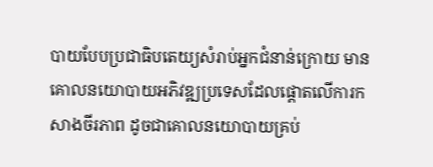បាយបែបប្រជាធិបតេយ្យសំរាប់អ្នកជំនាន់ក្រោយ មានគោលនយោបាយអភិវឌ្ឍប្រទេសដែលផ្តោតលើការកសាងចីរភាព ដូចជាគោលនយោបាយគ្រប់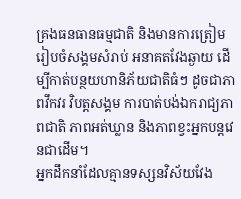គ្រងធនធានធម្មជាតិ និងមានការត្រៀមរៀបចំសង្គមសំរាប់ អនាគតវែងឆ្ងាយ ដើម្បីកាត់បន្ថយហានិភ័យជាតិធំៗ ដូចជាភាពវឹកវរ វិបត្តសង្គម ការបាត់បង់ឯករាជ្យភាពជាតិ ភាពអត់ឃ្លាន និងភាពខ្វះអ្នកបន្តវេនជាដើម។
អ្នកដឹកនាំដែលគ្មានទស្សនវិស័យវែង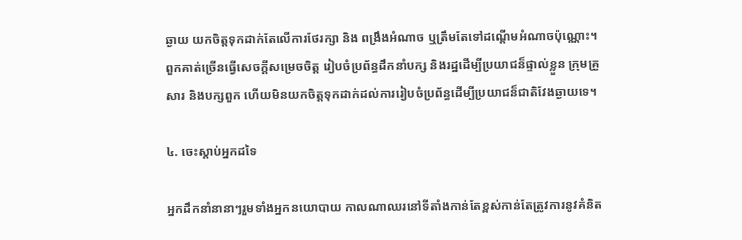ឆ្ងាយ យកចិត្តទុកដាក់តែលើការថែរក្សា និង ពង្រឹងអំណាច ឬត្រឹមតែទៅដណ្តើមអំណាចប៉ុណ្ណោះ។ ពួកគាត់ច្រើនធ្វើសេចក្តីសម្រេចចិត្ត រៀបចំប្រព័ន្ធដឹកនាំបក្ស និងរដ្ឋដើម្បីប្រយាជន៏ផ្ទាល់ខ្លួន ក្រុមគ្រួសារ និងបក្សពួក ហើយមិនយកចិត្តទុកដាក់ដល់ការរៀបចំប្រព័ន្ធដើម្បីប្រយាជន៏ជាតិវែងឆ្ងាយទេ។

៤. ចេះស្តាប់អ្នកដទៃ

អ្នកដឹកនាំនានាៗរួមទាំងអ្នកនយោបាយ កាលណាឈរនៅទីតាំងកាន់តែខ្ពស់កាន់តែត្រូវការនូវគំនិត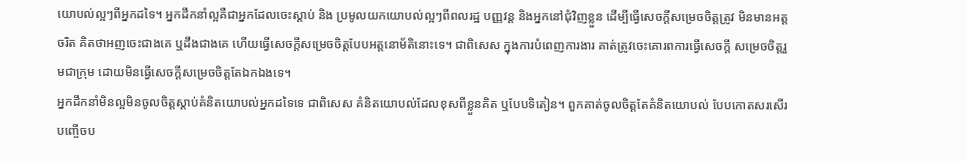យោបល់ល្អៗពីអ្នកដទៃ។ អ្នកដឹកនាំល្អគឺជាអ្នកដែលចេះស្តាប់ និង ប្រមូលយកយោបល់ល្អៗពីពលរដ្ឋ បញ្ញវន្ត និងអ្នកនៅជុំវិញខ្លួន ដើម្បីធ្វើសេចក្តីសម្រេចចិត្តត្រូវ មិនមានអត្តចរិត គិតថាអញចេះជាងគេ ឬដឹងជាងគេ ហើយធ្វើសេចក្តីសម្រេចចិត្តបែបអត្តនោម័តិនោះទេ។ ជាពិសេស ក្នុងការបំពេញការងារ គាត់ត្រូវចេះគោរពការធ្វើសេចក្តី សម្រេចចិត្តរួមជាក្រុម ដោយមិនធ្វើសេចក្តីសម្រេចចិត្តតែឯកឯងទេ។
អ្នកដឹកនាំមិនល្អមិនចូលចិត្តស្តាប់គំនិតយោបល់អ្នកដទៃទេ ជាពិសេស គំនិតយោបល់ដែលខុសពីខ្លួនគិត ឬបែបទិតៀន។ ពួកគាត់ចូលចិត្តតែគំនិតយោបល់ បែបកោតសរសើរ បញ្ចើចប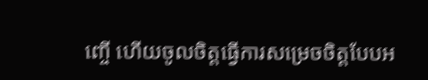ញ្ចើ ហើយចូលចិត្តធ្វើការសម្រេចចិត្តបែបអ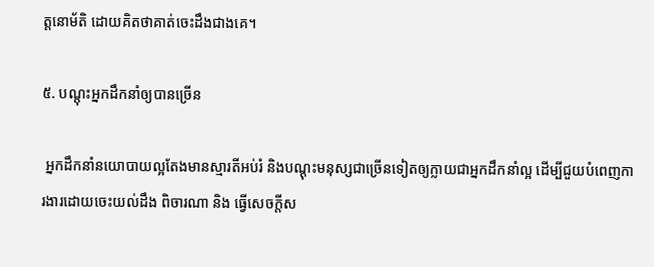ត្តនោម័តិ ដោយគិតថាគាត់ចេះដឹងជាងគេ។

៥. បណ្តុះអ្នកដឹកនាំឲ្យបានច្រើន

 អ្នកដឹកនាំនយោបាយល្អតែងមានស្មារតីអប់រំ និងបណ្តុះមនុស្សជាច្រើនទៀតឲ្យក្លាយជាអ្នកដឹកនាំល្អ ដើម្បីជួយបំពេញការងារដោយចេះយល់ដឹង ពិចារណា និង ធ្វើសេចក្តីស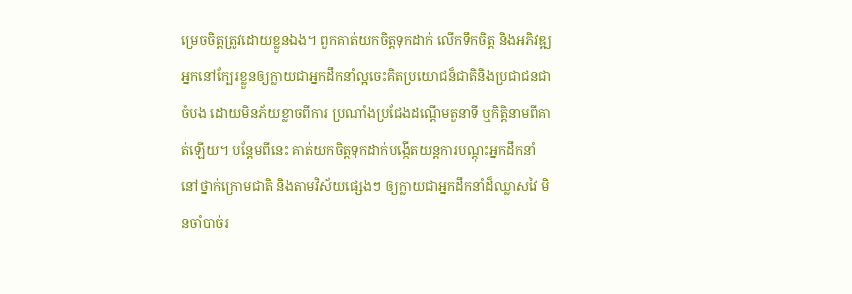ម្រេចចិត្តត្រូវដោយខ្លួនឯង។ ពួកគាត់យកចិត្តទុកដាក់ លើកទឹកចិត្ត និងអភិវឌ្ឍអ្នកនៅក្បែរខ្លួនឲ្យក្លាយជាអ្នកដឹកនាំល្អចេះគិតប្រយោជន៏ជាតិនិងប្រជាជនជាចំបង ដោយមិនភ័យខ្លាចពីការ ប្រណាំងប្រជែងដណ្តើមតួនាទី ឬកិត្តិនាមពីគាត់ឡើយ។ បន្តែមពីនេះ គាត់យកចិត្តទុកដាក់បង្កើតយន្តការបណ្តុះអ្នកដឹកនាំនៅថ្នាក់ក្រោមជាតិ និងតាមវិស័យផ្សេងៗ ឲ្យក្លាយជាអ្នកដឹកនាំដ៏ឈ្លាសវៃ មិនចាំបាច់រ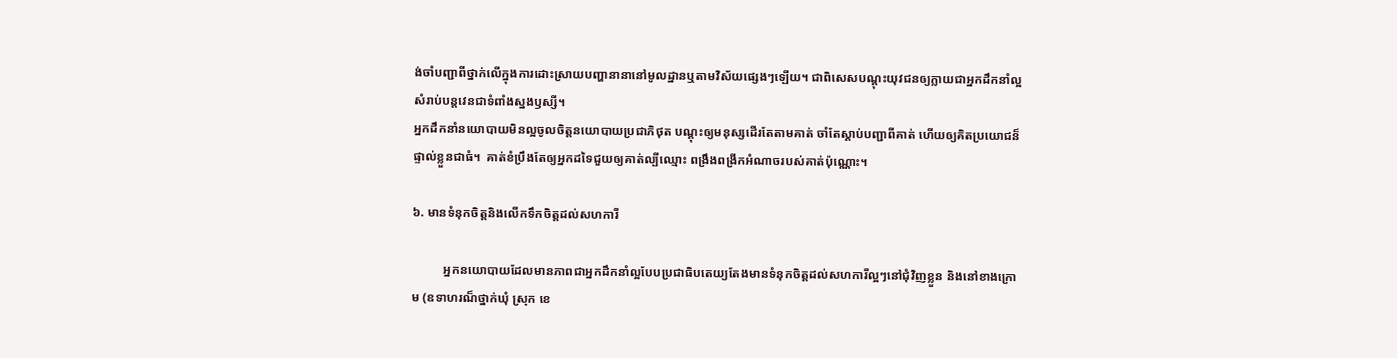ង់ចាំបញ្ជាពីថ្នាក់លើក្នុងការដោះស្រាយបញ្ហានានានៅមូលដ្ឋានឬតាមវិស័យផ្សេងៗឡើយ។ ជាពិសេសបណ្តុះយុវជនឲ្យក្លាយជាអ្នកដឹកនាំល្អ សំរាប់បន្តវេនជាទំពាំងស្នងឫស្សី។
អ្នកដឹកនាំនយោបាយមិនល្អចូលចិត្តនយោបាយប្រជាភិថុត បណ្តុះឲ្យមនុស្សដើរតែតាមគាត់ ចាំតែស្តាប់បញ្ជាពីគាត់ ហើយឲ្យគិតប្រយោជន៏ផ្ទាល់ខ្លួនជាធំ។  គាត់ខំប្រឹងតែឲ្យអ្នកដទៃជួយឲ្យគាត់ល្បីឈ្មោះ ពង្រឹងពង្រីកអំណាចរបស់គាត់ប៉ុណ្ណោះ។

៦. មានទំនុកចិត្តនិងលើកទឹកចិត្តដល់សហការី

          អ្នកនយោបាយដែលមានភាពជាអ្នកដឹកនាំល្អបែបប្រជាធិបតេយ្យតែងមានទំនុកចិត្តដល់សហការីល្អៗនៅជុំវិញខ្លួន និងនៅខាងក្រោម (ឧទាហរណ៏ថ្នាក់ឃុំ ស្រុក ខេ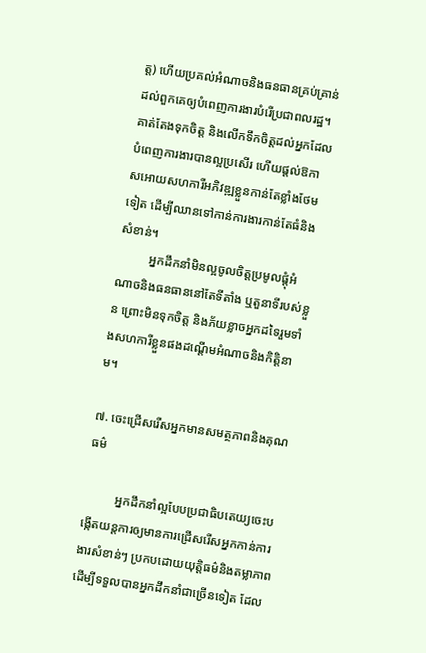ត្ត) ហើយប្រគល់អំណាចនិងធនធានគ្រប់គ្រាន់ដល់ពួកគេឲ្យបំពេញការងារបំរើប្រជាពលរដ្ឋ។ គាត់តែងទុកចិត្ត និងលើកទឹកចិត្តដល់អ្នកដែលបំពេញការងារបានល្អប្រសើរ ហើយផ្តល់ឱកាសអោយសហការីអភិវឌ្ឍខ្លួនកាន់តែខ្លាំងថែមទៀត ដើម្បីឈានទៅកាន់ការងារកាន់តែធំនិងសំខាន់។
          អ្នកដឹកនាំមិនល្អចូលចិត្តប្រមូលផ្តុំអំណាចនិងធនធាននៅតែទីតាំង ឬតួនាទីរបស់ខ្លួន ព្រោះមិនទុកចិត្ត និងភ័យខ្លាចអ្នកដទៃរួមទាំងសហការីខ្លួនផងដណ្តើមអំណាចនិងកិត្តិនាម។

៧. ចេះជ្រើសរើសអ្នកមានសមត្ថភាពនិងគុណធម៌

          អ្នកដឹកនាំល្អបែបប្រជាធិបតេយ្យចេះបង្កើតយន្តការឲ្យមានការជ្រើសរើសអ្នកកាន់ការងារសំខាន់ៗ ប្រកបដោយយុត្តិធម៌និងតម្លាភាព ដើម្បីទទួលបានអ្នកដឹកនាំជាច្រើនទៀត ដែល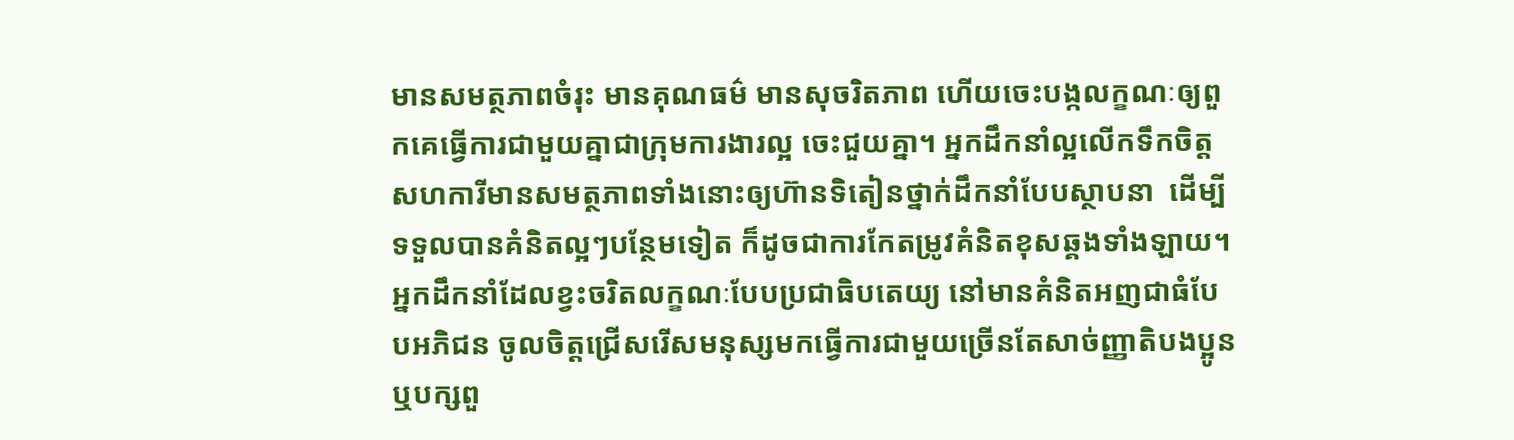មានសមត្ថភាពចំរុះ មានគុណធម៌ មានសុចរិតភាព ហើយចេះបង្កលក្ខណៈឲ្យពួកគេធ្វើការជាមួយគ្នាជាក្រុមការងារល្អ ចេះជួយគ្នា។ អ្នកដឹកនាំល្អលើកទឹកចិត្តសហការីមានសមត្ថភាពទាំងនោះឲ្យហ៊ានទិតៀនថ្នាក់ដឹកនាំបែបស្ថាបនា  ដើម្បីទទួលបានគំនិតល្អៗបន្ថែមទៀត ក៏ដូចជាការកែតម្រូវគំនិតខុសឆ្គងទាំងឡាយ។
អ្នកដឹកនាំដែលខ្វះចរិតលក្ខណៈបែបប្រជាធិបតេយ្យ នៅមានគំនិតអញជាធំបែបអភិជន ចូលចិត្តជ្រើសរើសមនុស្សមកធ្វើការជាមួយច្រើនតែសាច់ញ្ញាតិបងប្អូន ឬបក្សពួ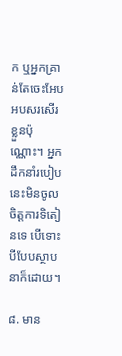ក ឬអ្នកគ្រាន់តែចេះអែបអបសរសើរខ្លួនប៉ុណ្ណោះ។ អ្នកដឹកនាំរបៀបនេះមិនចូលចិត្តការទិតៀនទេ បើទោះបីបែបស្ថាបនាក៏ដោយ។

៨. មាន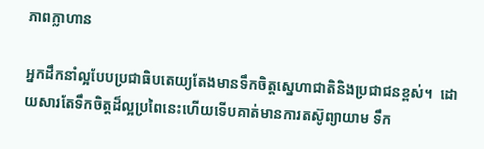ភាពក្លាហាន

អ្នកដឹកនាំល្អបែបប្រជាធិបតេយ្យតែងមានទឹកចិត្តស្នេហាជាតិនិងប្រជាជនខ្ពស់។  ដោយសារតែទឹកចិត្តដ៏ល្អប្រពៃនេះហើយទើបគាត់មានការតស៊ូព្យាយាម ទឹក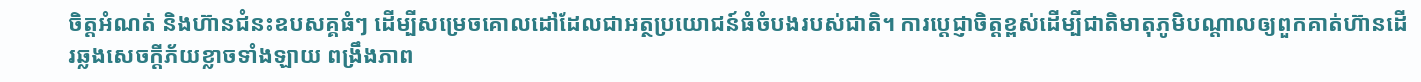ចិត្តអំណត់ និងហ៊ានជំនះឧបសគ្គធំៗ ដើម្បីសម្រេចគោលដៅដែលជាអត្ថប្រយោជន៍ធំចំបងរបស់ជាតិ។ ការប្តេជ្ញាចិត្តខ្ពស់ដើម្បីជាតិមាតុភូមិបណ្តាលឲ្យពួកគាត់ហ៊ានដើរឆ្លងសេចក្តីភ័យខ្លាចទាំងឡាយ ពង្រឹងភាព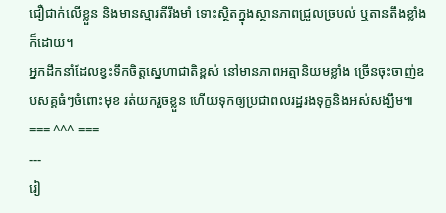ជឿជាក់លើខ្លួន និងមានស្មារតីរឹងមាំ ទោះស្ថិតក្នុងស្ថានភាពជ្រួលច្របល់ ឬតានតឹងខ្លាំងក៏ដោយ។
អ្នកដឹកនាំដែលខ្វះទឹកចិត្តស្នេហាជាតិខ្ពស់ នៅមានភាពអត្មានិយមខ្លាំង ច្រើនចុះចាញ់ឧបសគ្គធំៗចំពោះមុខ រត់យករួចខ្លួន ហើយទុកឲ្យប្រជាពលរដ្ឋរងទុក្ខនិងអស់សង្ឃឹម៕
=== ^^^ ===
---
រៀ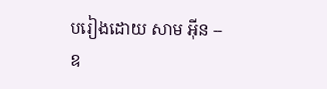បរៀងដោយ សាម អ៊ីន -- ឧ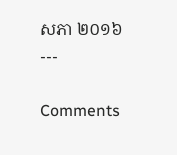សភា ២០១៦
---

Comments